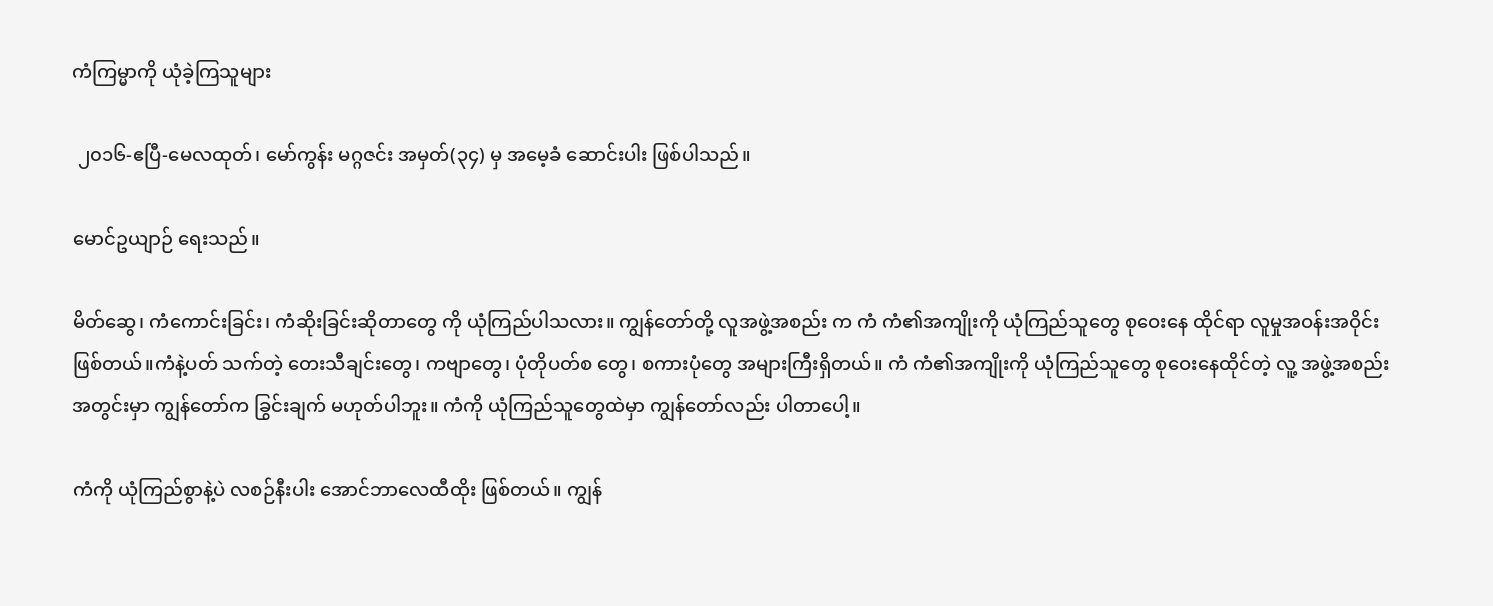ကံကြမ္မာကို ယုံခဲ့ကြသူများ

 ၂၀၁၆-ဧပြီ-မေလထုတ်၊ မော်ကွန်း မဂ္ဂဇင်း အမှတ်(၃၄) မှ အမေ့ခံ ဆောင်းပါး ဖြစ်ပါသည်။

မောင်ဥယျာဉ် ရေးသည်။

မိတ်ဆွေ၊ ကံကောင်းခြင်း၊ ကံဆိုးခြင်းဆိုတာတွေ ကို ယုံကြည်ပါသလား။ ကျွန်တော်တို့ လူအဖွဲ့အစည်း က ကံ ကံ၏အကျိုးကို ယုံကြည်သူတွေ စုဝေးနေ ထိုင်ရာ လူမှုအဝန်းအဝိုင်းဖြစ်တယ်။ကံနဲ့ပတ် သက်တဲ့ တေးသီချင်းတွေ၊ ကဗျာတွေ၊ ပုံတိုပတ်စ တွေ၊ စကားပုံတွေ အများကြီးရှိတယ်။ ကံ ကံ၏အကျိုးကို ယုံကြည်သူတွေ စုဝေးနေထိုင်တဲ့ လူ့ အဖွဲ့အစည်းအတွင်းမှာ ကျွန်တော်က ခြွင်းချက် မဟုတ်ပါဘူး။ ကံကို ယုံကြည်သူတွေထဲမှာ ကျွန်တော်လည်း ပါတာပေါ့။

ကံကို ယုံကြည်စွာနဲ့ပဲ လစဉ်နီးပါး အောင်ဘာလေထီထိုး ဖြစ်တယ်။ ကျွန်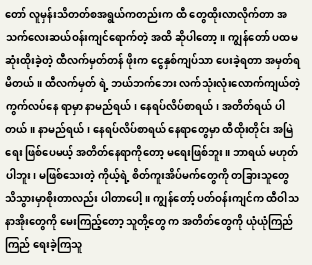တော် လူမှန်းသိတတ်စအရွယ်ကတည်းက ထီ တွေထိုးလာလိုက်တာ အသက်လေးဆယ်ဝန်းကျင်ရောက်တဲ့ အထိ ဆိုပါတော့။ ကျွန်တော် ပထမဆုံးထိုးခဲ့တဲ့ ထီလက်မှတ်တန် ဖိုးက ငွေနှစ်ကျပ်သာ ပေးခဲ့ရတာ အမှတ်ရမိတယ်။ ထီလက်မှတ် ရဲ့ ဘယ်ဘက်ဘေး လက်သုံးလုံးလောက်ကျယ်တဲ့ ကွက်လပ်နေ ရာမှာ နာမည်ရယ်၊ နေရပ်လိပ်စာရယ်၊ အတိတ်ရယ် ပါတယ်။ နာမည်ရယ်၊ နေရပ်လိပ်စာရယ် နေရာတွေမှာ ထီထိုးတိုင်း အမြဲရေး ဖြစ်ပေမယ့် အတိတ်နေရာကိုတော့ မရေးဖြစ်ဘူး။ ဘာရယ် မဟုတ်ပါဘူး၊ မဖြစ်သေးတဲ့ ကိုယ့်ရဲ့ စိတ်ကူးအိပ်မက်တွေကို တခြားသူတွေ သိသွားမှာစိုးတာလည်း ပါတာပေါ့။ ကျွန်တော့် ပတ်ဝန်းကျင်က ထီဝါသနာအိုးတွေကို မေးကြည့်တော့ သူတို့တွေ က အတိတ်တွေကို ယုံယုံကြည်ကြည် ရေးခဲ့ကြသူ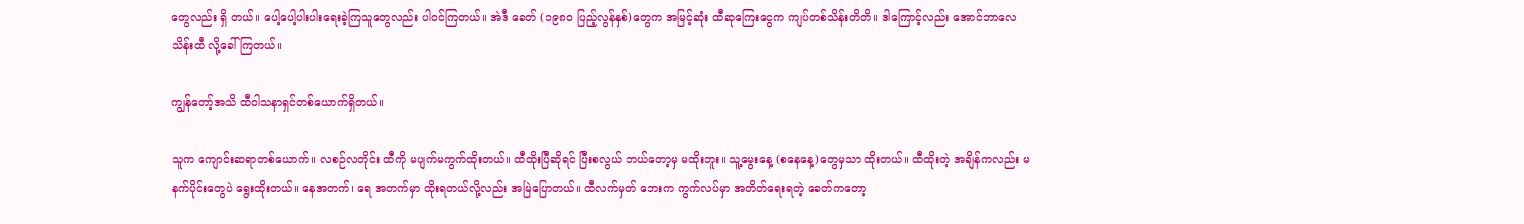တွေလည်း ရှိ တယ်။ ပေါ့ပေါ့ပါးပါးရေးခဲ့ကြသူတွေလည်း ပါဝင်ကြတယ်။ အဲဒီ ခေတ် (၁၉၈ဝ ပြည့်လွန်နှစ်)တွေက အမြင့်ဆုံး ထီဆုကြေးငွေက ကျပ်တစ်သိန်းတိတိ။ ဒါကြောင့်လည်း အောင်ဘာလေသိန်းထီ လို့ခေါ်ကြတယ်။

ကျွန်တော့်အသိ ထီဝါသနာရှင်တစ်ယောက်ရှိတယ်။

သူက ကျောင်းဆရာတစ်ယောက်။ လစဉ်လတိုင်း ထီကို မပျက်မကွက်ထိုးတယ်။ ထီထိုးပြီဆိုရင် ပြီးစလွယ် ဘယ်တော့မှ မထိုးဘူး။ သူ့မွေးနေ့ (စနေနေ့)တွေမှသာ ထိုးတယ်။ ထီထိုးတဲ့ အချိန်ကလည်း မနက်ပိုင်းတွေပဲ ရွေးထိုးတယ်။ နေအတက်၊ ရေ အတက်မှာ ထိုးရတယ်လို့လည်း အမြဲပြောတယ်။ ထီလက်မှတ် ဘေးက ကွက်လပ်မှာ အတိတ်ရေးရတဲ့ ခေတ်ကတော့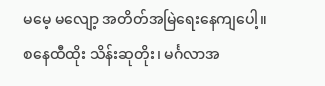မမေ့ မလျော့ အတိတ်အမြဲရေးနေကျပေါ့။ စနေထီထိုး သိန်းဆုတိုး၊ မင်္ဂလာအ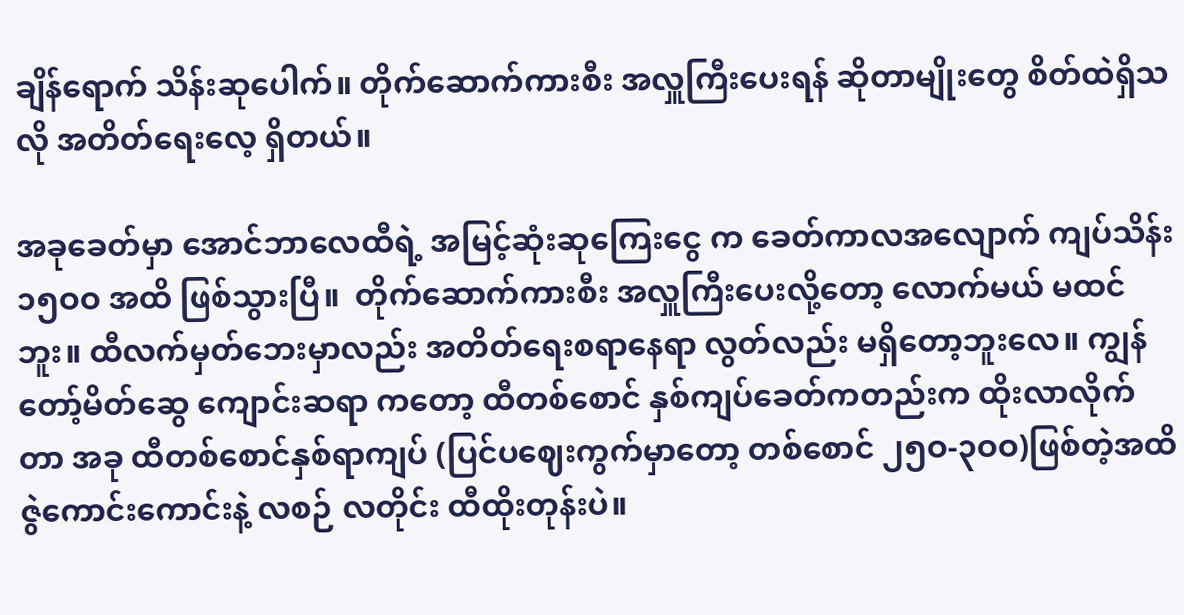ချိန်ရောက် သိန်းဆုပေါက်။ တိုက်ဆောက်ကားစီး အလှူကြီးပေးရန် ဆိုတာမျိုးတွေ စိတ်ထဲရှိသလို အတိတ်ရေးလေ့ ရှိတယ်။

အခုခေတ်မှာ အောင်ဘာလေထီရဲ့ အမြင့်ဆုံးဆုကြေးငွေ က ခေတ်ကာလအလျောက် ကျပ်သိန်း ၁၅ဝဝ အထိ ဖြစ်သွားပြီ။  တိုက်ဆောက်ကားစီး အလှူကြီးပေးလို့တော့ လောက်မယ် မထင်ဘူး။ ထီလက်မှတ်ဘေးမှာလည်း အတိတ်ရေးစရာနေရာ လွတ်လည်း မရှိတော့ဘူးလေ။ ကျွန်တော့်မိတ်ဆွေ ကျောင်းဆရာ ကတော့ ထီတစ်စောင် နှစ်ကျပ်ခေတ်ကတည်းက ထိုးလာလိုက် တာ အခု ထီတစ်စောင်နှစ်ရာကျပ် (ပြင်ပဈေးကွက်မှာတော့ တစ်စောင် ၂၅ဝ-၃ဝဝ)ဖြစ်တဲ့အထိ ဇွဲကောင်းကောင်းနဲ့ လစဉ် လတိုင်း ထီထိုးတုန်းပဲ။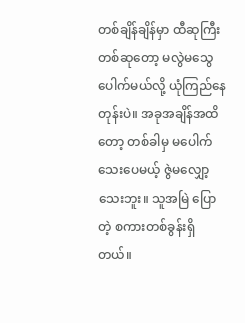တစ်ချိန်ချိန်မှာ ထီဆုကြီးတစ်ဆုတော့ မလွဲမသွေ ပေါက်မယ်လို့ ယုံကြည်နေတုန်းပဲ။ အခုအချိန်အထိ တော့ တစ်ခါမှ မပေါက်သေးပေမယ့် ဇွဲမလျှော့သေးဘူး။ သူအမြဲ ပြောတဲ့ စကားတစ်ခွန်းရှိတယ်။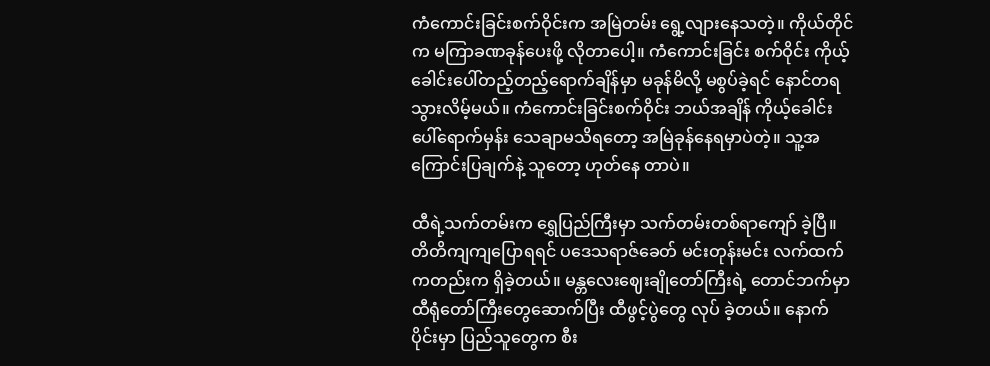ကံကောင်းခြင်းစက်ဝိုင်းက အမြဲတမ်း ရွေ့လျားနေသတဲ့။ ကိုယ်တိုင်က မကြာခဏခုန်ပေးဖို့ လိုတာပေါ့။ ကံကောင်းခြင်း စက်ဝိုင်း ကိုယ့်ခေါင်းပေါ်တည့်တည့်ရောက်ချိန်မှာ မခုန်မိလို့ မစွပ်ခဲ့ရင် နောင်တရသွားလိမ့်မယ်။ ကံကောင်းခြင်းစက်ဝိုင်း ဘယ်အချိန် ကိုယ့်ခေါင်းပေါ်ရောက်မှန်း သေချာမသိရတော့ အမြဲခုန်နေရမှာပဲတဲ့။ သူ့အကြောင်းပြချက်နဲ့ သူတော့ ဟုတ်နေ တာပဲ။

ထီရဲ့သက်တမ်းက ရွှေပြည်ကြီးမှာ သက်တမ်းတစ်ရာကျော် ခဲ့ပြီ။ တိတိကျကျပြောရရင် ပဒေသရာဇ်ခေတ် မင်းတုန်းမင်း လက်ထက်ကတည်းက ရှိခဲ့တယ်။ မန္တလေးဈေးချိုတော်ကြီးရဲ့ တောင်ဘက်မှာ ထီရုံတော်ကြီးတွေဆောက်ပြီး ထီဖွင့်ပွဲတွေ လုပ် ခဲ့တယ်။ နောက်ပိုင်းမှာ ပြည်သူတွေက စီး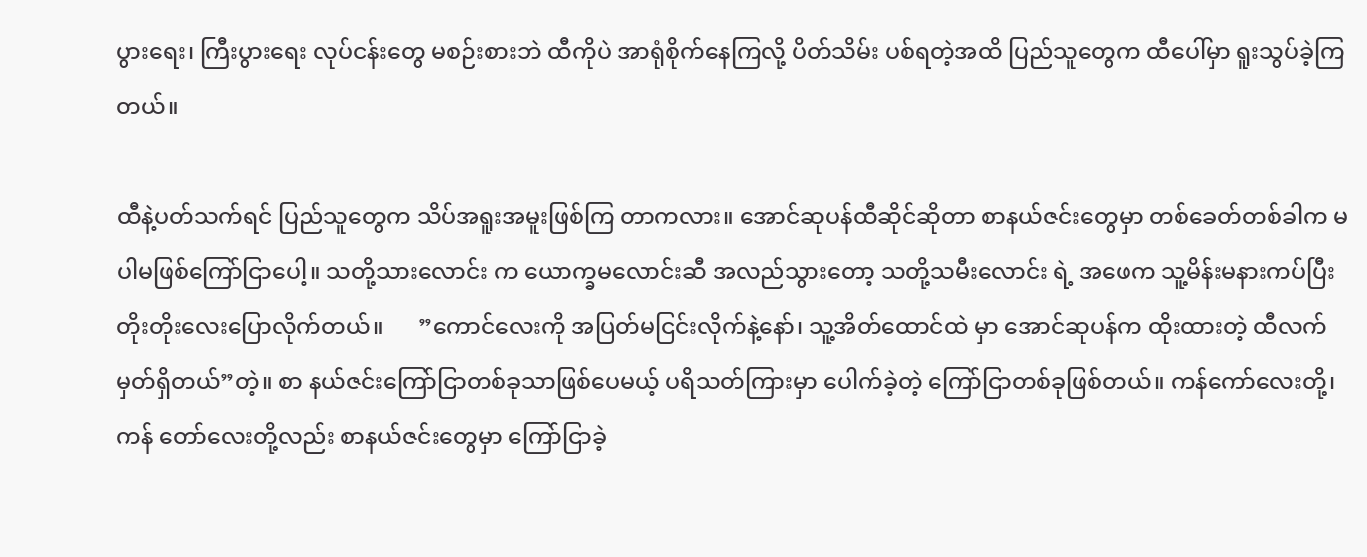ပွားရေး၊ ကြီးပွားရေး လုပ်ငန်းတွေ မစဉ်းစားဘဲ ထီကိုပဲ အာရုံစိုက်နေကြလို့ ပိတ်သိမ်း ပစ်ရတဲ့အထိ ပြည်သူတွေက ထီပေါ်မှာ ရူးသွပ်ခဲ့ကြတယ်။

ထီနဲ့ပတ်သက်ရင် ပြည်သူတွေက သိပ်အရူးအမူးဖြစ်ကြ တာကလား။ အောင်ဆုပန်ထီဆိုင်ဆိုတာ စာနယ်ဇင်းတွေမှာ တစ်ခေတ်တစ်ခါက မပါမဖြစ်ကြော်ငြာပေါ့။ သတို့သားလောင်း က ယောက္ခမလောင်းဆီ အလည်သွားတော့ သတို့သမီးလောင်း ရဲ့ အဖေက သူ့မိန်းမနားကပ်ပြီး တိုးတိုးလေးပြောလိုက်တယ်။      ”ကောင်လေးကို အပြတ်မငြင်းလိုက်နဲ့နော်၊ သူ့အိတ်ထောင်ထဲ မှာ အောင်ဆုပန်က ထိုးထားတဲ့ ထီလက်မှတ်ရှိတယ်”တဲ့။ စာ နယ်ဇင်းကြော်ငြာတစ်ခုသာဖြစ်ပေမယ့် ပရိသတ်ကြားမှာ ပေါက်ခဲ့တဲ့ ကြော်ငြာတစ်ခုဖြစ်တယ်။ ကန်ကော်လေးတို့၊ ကန် တော်လေးတို့လည်း စာနယ်ဇင်းတွေမှာ ကြော်ငြာခဲ့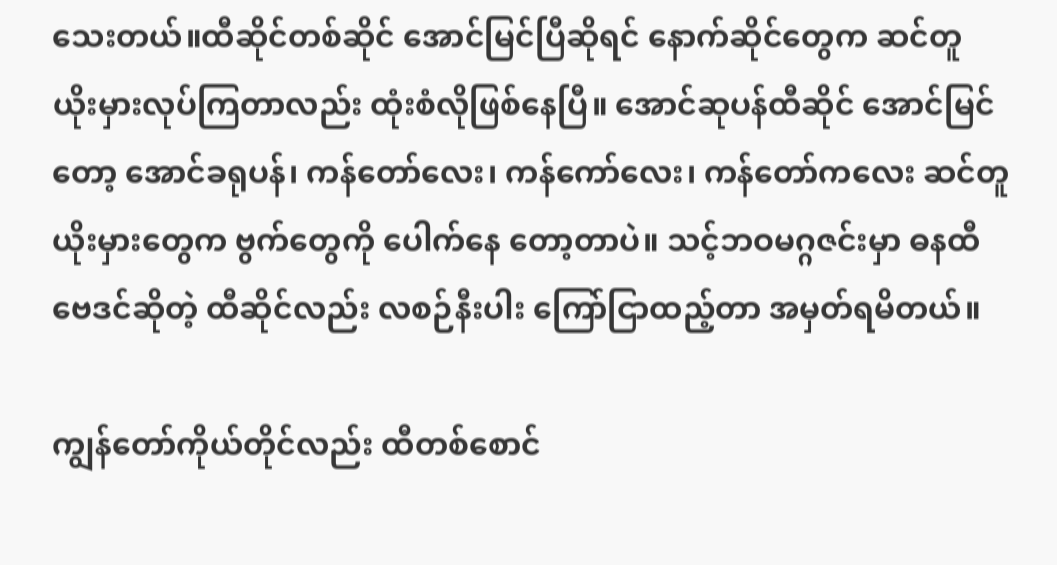သေးတယ်။ထီဆိုင်တစ်ဆိုင် အောင်မြင်ပြီဆိုရင် နောက်ဆိုင်တွေက ဆင်တူ ယိုးမှားလုပ်ကြတာလည်း ထုံးစံလိုဖြစ်နေပြီ။ အောင်ဆုပန်ထီဆိုင် အောင်မြင်တော့ အောင်ခရုပန်၊ ကန်တော်လေး၊ ကန်ကော်လေး၊ ကန်တော်ကလေး ဆင်တူယိုးမှားတွေက ဗွက်တွေကို ပေါက်နေ တော့တာပဲ။ သင့်ဘဝမဂ္ဂဇင်းမှာ ဓနထီဗေဒင်ဆိုတဲ့ ထီဆိုင်လည်း လစဉ်နီးပါး ကြော်ငြာထည့်တာ အမှတ်ရမိတယ်။

ကျွန်တော်ကိုယ်တိုင်လည်း ထီတစ်စောင်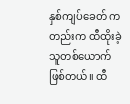နှစ်ကျပ်ခေတ် ကတည်းက ထီထိုးခဲ့သူတစ်ယောက်ဖြစ်တယ်။ ထီ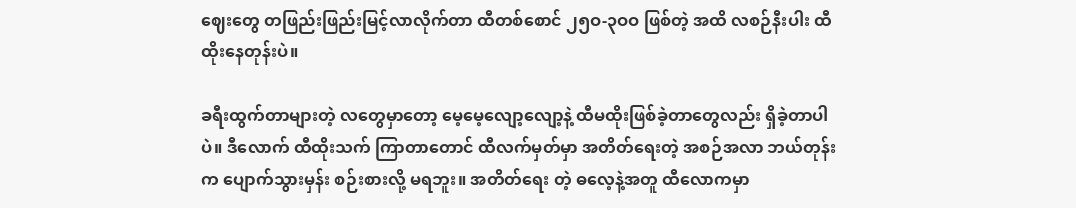ဈေးတွေ တဖြည်းဖြည်းမြင့်လာလိုက်တာ ထီတစ်စောင် ၂၅ဝ-၃ဝဝ ဖြစ်တဲ့ အထိ လစဉ်နီးပါး ထီထိုးနေတုန်းပဲ။

ခရီးထွက်တာများတဲ့ လတွေမှာတော့ မေ့မေ့လျော့လျော့နဲ့ ထီမထိုးဖြစ်ခဲ့တာတွေလည်း ရှိခဲ့တာပါပဲ။ ဒီလောက် ထီထိုးသက် ကြာတာတောင် ထီလက်မှတ်မှာ အတိတ်ရေးတဲ့ အစဉ်အလာ ဘယ်တုန်းက ပျောက်သွားမှန်း စဉ်းစားလို့ မရဘူး။ အတိတ်ရေး တဲ့ ဓလေ့နဲ့အတူ ထီလောကမှာ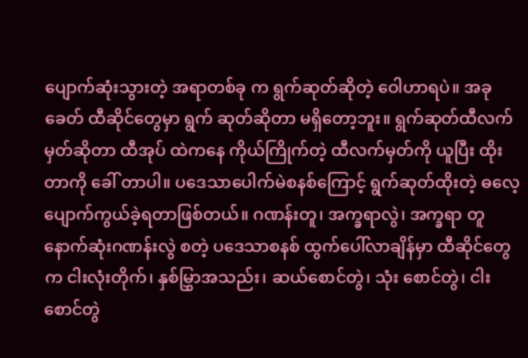ပျောက်ဆုံးသွားတဲ့ အရာတစ်ခု က ရွက်ဆုတ်ဆိုတဲ့ ဝေါဟာရပဲ။ အခုခေတ် ထီဆိုင်တွေမှာ ရွက် ဆုတ်ဆိုတာ မရှိတော့ဘူး။ ရွက်ဆုတ်ထီလက်မှတ်ဆိုတာ ထီအုပ် ထဲကနေ ကိုယ်ကြိုက်တဲ့ ထီလက်မှတ်ကို ယူပြီး ထိုးတာကို ခေါ် တာပါ။ ပဒေသာပေါက်မဲစနစ်ကြောင့် ရွက်ဆုတ်ထိုးတဲ့ ဓလေ့ ပျောက်ကွယ်ခဲ့ရတာဖြစ်တယ်။ ဂဏန်းတူ၊ အက္ခရာလွဲ၊ အက္ခရာ တူ နောက်ဆုံးဂဏန်းလွဲ စတဲ့ ပဒေသာစနစ် ထွက်ပေါ်လာချိန်မှာ ထီဆိုင်တွေက ငါးလုံးတိုက်၊ နှစ်မြွှာအသည်း၊ ဆယ်စောင်တွဲ၊ သုံး စောင်တွဲ၊ ငါးစောင်တွဲ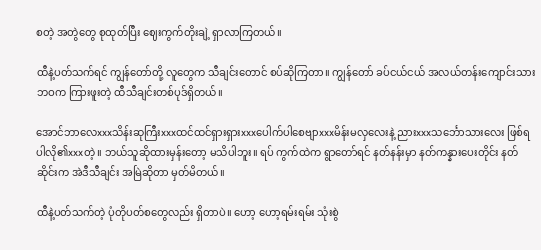စတဲ့ အတွဲတွေ စုထုတ်ပြီး ဈေးကွက်တိုးချဲ့ ရှာလာကြတယ်။

ထီနဲ့ပတ်သက်ရင် ကျွန်တော်တို့ လူတွေက သီချင်းတောင် စပ်ဆိုကြတာ။ ကျွန်တော် ခပ်ငယ်ငယ် အလယ်တန်းကျောင်းသား ဘဝက ကြားဖူးတဲ့ ထီသီချင်းတစ်ပုဒ်ရှိတယ်။

အောင်ဘာလေxxxသိန်းဆုကြီးxxxထင်ထင်ရှားရှားxxxပေါက်ပါစေဗျာxxxမိန်းမလှလေးနဲ့ ညားxxxသင်္ဘောသားလေး ဖြစ်ရပါလို၏xxxတဲ့။ ဘယ်သူဆိုထားမှန်းတော့ မသိပါဘူး။ ရပ် ကွက်ထဲက ရွာတော်ရင် နတ်နန်းမှာ နတ်ကန္နားပေးတိုင်း နတ် ဆိုင်းက အဲဒီသီချင်း အမြဲဆိုတာ မှတ်မိတယ်။

ထီနဲ့ပတ်သက်တဲ့ ပုံတိုပတ်စတွေလည်း ရှိတာပဲ။ ဟော့ ဟော့ရမ်းရမ်း သုံးစွဲ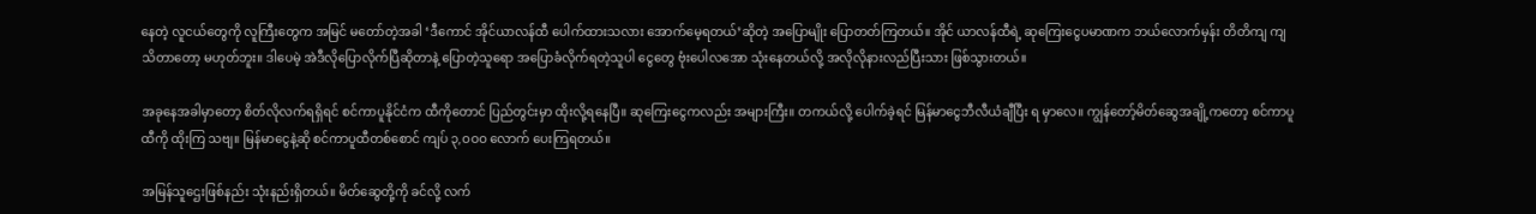နေတဲ့ လူငယ်တွေကို လူကြီးတွေက အမြင် မတော်တဲ့အခါ ‘ဒီကောင် အိုင်ယာလန်ထီ ပေါက်ထားသလား အောက်မေ့ရတယ်’ဆိုတဲ့ အပြောမျိုး ပြောတတ်ကြတယ်။ အိုင် ယာလန်ထီရဲ့ ဆုကြေးငွေပမာဏက ဘယ်လောက်မှန်း တိတိကျ ကျသိတာတော့ မဟုတ်ဘူး။ ဒါပေမဲ့ အဲဒီလိုပြောလိုက်ပြီဆိုတာနဲ့ ပြောတဲ့သူရော အပြောခံလိုက်ရတဲ့သူပါ ငွေတွေ ဗုံးပေါလအော သုံးနေတယ်လို့ အလိုလိုနားလည်ပြီးသား ဖြစ်သွားတယ်။

အခုနေအခါမှာတော့ စိတ်လိုလက်ရရှိရင် စင်ကာပူနိုင်ငံက ထီကိုတောင် ပြည်တွင်းမှာ ထိုးလို့ရနေပြီ။ ဆုကြေးငွေကလည်း အများကြီး။ တကယ်လို့ ပေါက်ခဲ့ရင် မြန်မာငွေဘီလီယံချီပြီး ရ မှာလေ။ ကျွန်တော့်မိတ်ဆွေအချို့ကတော့ စင်ကာပူထီကို ထိုးကြ သဗျ။ မြန်မာငွေနဲ့ဆို စင်ကာပူထီတစ်စောင် ကျပ် ၃,ဝဝဝ လောက် ပေးကြရတယ်။

အမြန်သူဌေးဖြစ်နည်း သုံးနည်းရှိတယ်။ မိတ်ဆွေတို့ကို ခင်လို့ လက်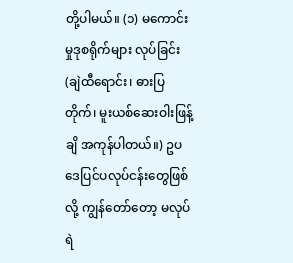တို့ပါမယ်။ (၁) မကောင်းမှုဒုစရိုက်များ လုပ်ခြင်း (ချဲထီရောင်း၊ ဓားပြတိုက်၊ မူးယစ်ဆေးဝါးဖြန့်ချိ အကုန်ပါတယ်။) ဥပဒေပြင်ပလုပ်ငန်းတွေဖြစ်လို့ ကျွန်တော်တော့ မလုပ်ရဲ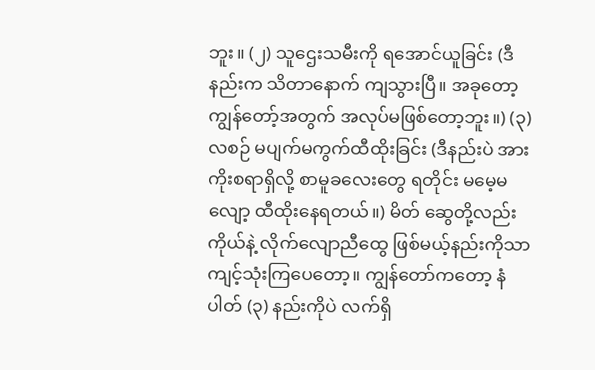ဘူး။ (၂) သူဌေးသမီးကို ရအောင်ယူခြင်း (ဒီနည်းက သိတာနောက် ကျသွားပြီ။ အခုတော့ ကျွန်တော့်အတွက် အလုပ်မဖြစ်တော့ဘူး။) (၃) လစဉ် မပျက်မကွက်ထီထိုးခြင်း (ဒီနည်းပဲ အားကိုးစရာရှိလို့ စာမူခလေးတွေ ရတိုင်း မမေ့မလျော့ ထီထိုးနေရတယ်။) မိတ် ဆွေတို့လည်း ကိုယ်နဲ့ လိုက်လျောညီထွေ ဖြစ်မယ့်နည်းကိုသာ ကျင့်သုံးကြပေတော့။ ကျွန်တော်ကတော့ နံပါတ် (၃) နည်းကိုပဲ လက်ရှိ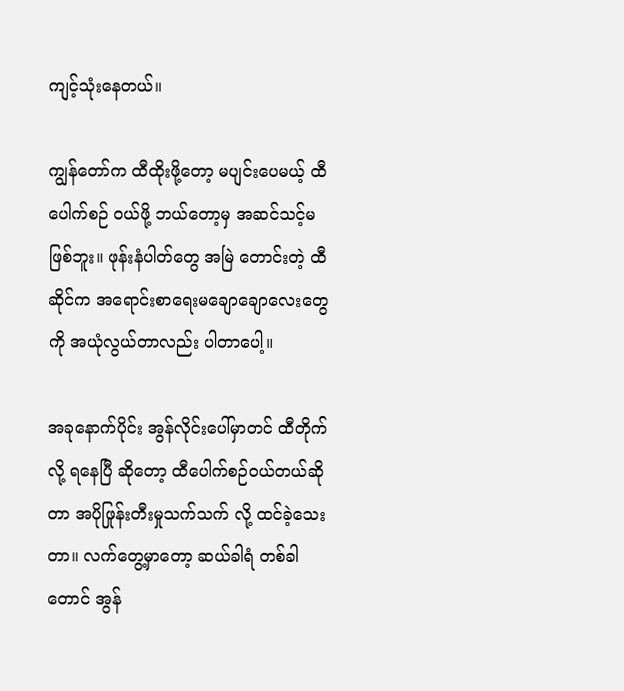ကျင့်သုံးနေတယ်။

ကျွန်တော်က ထီထိုးဖို့တော့ မပျင်းပေမယ့် ထီပေါက်စဉ် ဝယ်ဖို့ ဘယ်တော့မှ အဆင်သင့်မဖြစ်ဘူး။ ဖုန်းနံပါတ်တွေ အမြဲ တောင်းတဲ့ ထီဆိုင်က အရောင်းစာရေးမချောချောလေးတွေကို အယုံလွယ်တာလည်း ပါတာပေါ့။

အခုနောက်ပိုင်း အွန်လိုင်းပေါ်မှာတင် ထီတိုက်လို့ ရနေပြီ ဆိုတော့ ထီပေါက်စဉ်ဝယ်တယ်ဆိုတာ အပိုဖြုန်းတီးမှုသက်သက် လို့ ထင်ခဲ့သေးတာ။ လက်တွေ့မှာတော့ ဆယ်ခါရံ တစ်ခါတောင် အွန်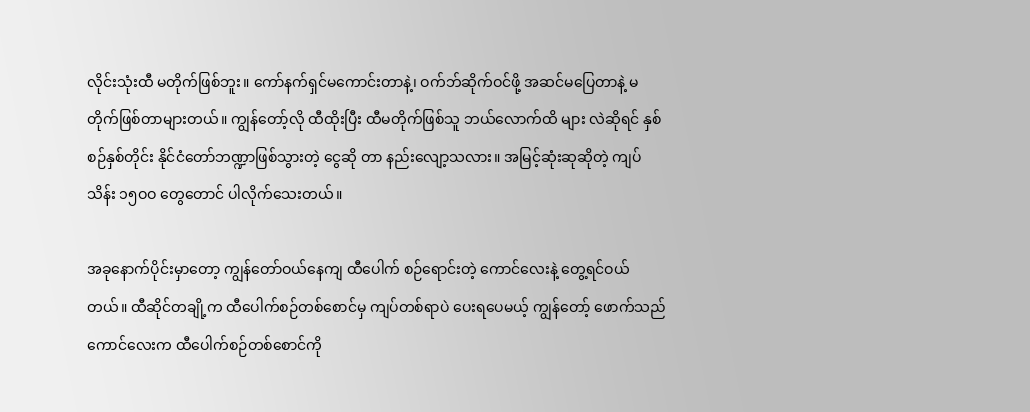လိုင်းသုံးထီ မတိုက်ဖြစ်ဘူး။ ကော်နက်ရှင်မကောင်းတာနဲ့၊ ဝက်ဘ်ဆိုက်ဝင်ဖို့ အဆင်မပြေတာနဲ့ မတိုက်ဖြစ်တာများတယ်။ ကျွန်တော့်လို ထီထိုးပြီး ထီမတိုက်ဖြစ်သူ ဘယ်လောက်ထိ များ လဲဆိုရင် နှစ်စဉ်နှစ်တိုင်း နိုင်ငံတော်ဘဏ္ဍာဖြစ်သွားတဲ့ ငွေဆို တာ နည်းလျော့သလား။ အမြင့်ဆုံးဆုဆိုတဲ့ ကျပ်သိန်း ၁၅ဝဝ တွေတောင် ပါလိုက်သေးတယ်။

အခုနောက်ပိုင်းမှာတော့ ကျွန်တော်ဝယ်နေကျ ထီပေါက် စဉ်ရောင်းတဲ့ ကောင်လေးနဲ့ တွေ့ရင်ဝယ်တယ်။ ထီဆိုင်တချို့က ထီပေါက်စဉ်တစ်စောင်မှ ကျပ်တစ်ရာပဲ ပေးရပေမယ့် ကျွန်တော့် ဖောက်သည်ကောင်လေးက ထီပေါက်စဉ်တစ်စောင်ကို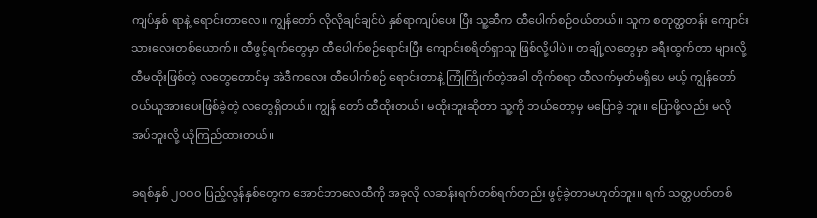ကျပ်နှစ် ရာနဲ့ ရောင်းတာလေ။ ကျွန်တော် လိုလိုချင်ချင်ပဲ နှစ်ရာကျပ်ပေး ပြီး သူ့ဆီက ထီပေါက်စဉ်ဝယ်တယ်။ သူက စတုတ္ထတန်း ကျောင်း သားလေးတစ်ယောက်။ ထီဖွင့်ရက်တွေမှာ ထီပေါက်စဉ်ရောင်းပြီး ကျောင်းစရိတ်ရှာသူ ဖြစ်လို့ပါပဲ။ တချို့လတွေမှာ ခရီးထွက်တာ များလို့ ထီမထိုးဖြစ်တဲ့ လတွေတောင်မှ အဲဒီကလေး ထီပေါက်စဉ် ရောင်းတာနဲ့ ကြုံကြိုက်တဲ့အခါ တိုက်စရာ ထီလက်မှတ်မရှိပေ မယ့် ကျွန်တော်ဝယ်ယူအားပေးဖြစ်ခဲ့တဲ့ လတွေရှိတယ်။ ကျွန် တော် ထီထိုးတယ်၊ မထိုးဘူးဆိုတာ သူ့ကို ဘယ်တော့မှ မပြောခဲ့ ဘူး။ ပြောဖို့လည်း မလိုအပ်ဘူးလို့ ယုံကြည်ထားတယ်။

ခရစ်နှစ် ၂ဝဝဝ ပြည့်လွန်နှစ်တွေက အောင်ဘာလေထီကို အခုလို လဆန်းရက်တစ်ရက်တည်း ဖွင့်ခဲ့တာမဟုတ်ဘူး။ ရက် သတ္တပတ်တစ်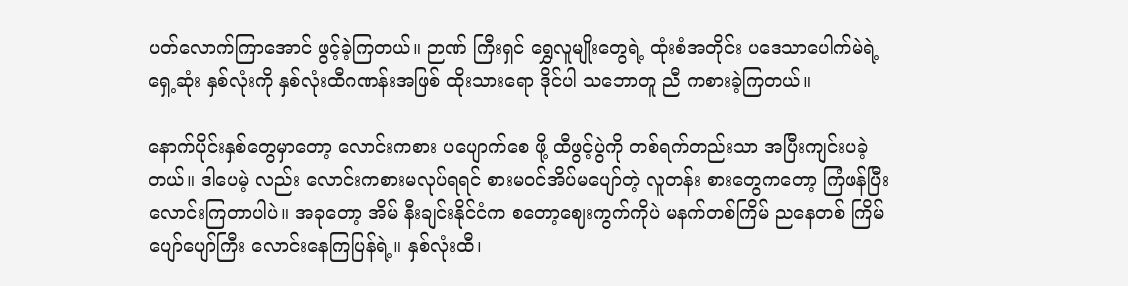ပတ်လောက်ကြာအောင် ဖွင့်ခဲ့ကြတယ်။ ဉာဏ် ကြီးရှင် ရွှေလူမျိုးတွေရဲ့ ထုံးစံအတိုင်း ပဒေသာပေါက်မဲရဲ့ ရှေ့ဆုံး နှစ်လုံးကို နှစ်လုံးထီဂဏန်းအဖြစ် ထိုးသားရော ဒိုင်ပါ သဘောတူ ညီ ကစားခဲ့ကြတယ်။

နောက်ပိုင်းနှစ်တွေမှာတော့ လောင်းကစား ပပျောက်စေ ဖို့ ထီဖွင့်ပွဲကို တစ်ရက်တည်းသာ အပြီးကျင်းပခဲ့တယ်။ ဒါပေမဲ့ လည်း လောင်းကစားမလုပ်ရရင် စားမဝင်အိပ်မပျော်တဲ့ လူတန်း စားတွေကတော့ ကြံဖန်ပြီး လောင်းကြတာပါပဲ။ အခုတော့ အိမ် နီးချင်းနိုင်ငံက စတော့ဈေးကွက်ကိုပဲ မနက်တစ်ကြိမ် ညနေတစ် ကြိမ် ပျော်ပျော်ကြီး လောင်းနေကြပြန်ရဲ့။ နှစ်လုံးထီ၊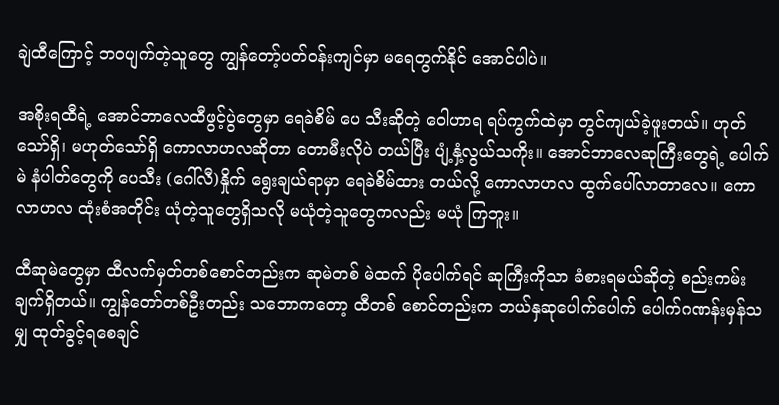ချဲထီကြောင့် ဘဝပျက်တဲ့သူတွေ ကျွန်တော့်ပတ်ဝန်းကျင်မှာ မရေတွက်နိုင် အောင်ပါပဲ။

အစိုးရထီရဲ့ အောင်ဘာလေထီဖွင့်ပွဲတွေမှာ ရေခဲစိမ် ပေ သီးဆိုတဲ့ ဝေါဟာရ ရပ်ကွက်ထဲမှာ တွင်ကျယ်ခဲ့ဖူးတယ်။ ဟုတ် သော်ရှိ၊ မဟုတ်သော်ရှိ ကောလာဟလဆိုတာ တောမီးလိုပဲ တယ်ပြီး ပျံ့နှံ့လွယ်သကိုး။ အောင်ဘာလေဆုကြီးတွေရဲ့ ပေါက်မဲ နံပါတ်တွေကို ပေသီး (ဂေါ်လီ)နှိုက် ရွေးချယ်ရာမှာ ရေခဲစိမ်ထား တယ်လို့ ကောလာဟလ ထွက်ပေါ်လာတာလေ။ ကောလာဟလ ထုံးစံအတိုင်း ယုံတဲ့သူတွေရှိသလို မယုံတဲ့သူတွေကလည်း မယုံ ကြဘူး။

ထီဆုမဲတွေမှာ ထီလက်မှတ်တစ်စောင်တည်းက ဆုမဲတစ် မဲထက် ပိုပေါက်ရင် ဆုကြီးကိုသာ ခံစားရမယ်ဆိုတဲ့ စည်းကမ်း ချက်ရှိတယ်။ ကျွန်တော်တစ်ဦးတည်း သဘောကတော့ ထီတစ် စောင်တည်းက ဘယ်နှဆုပေါက်ပေါက် ပေါက်ဂဏန်းမှန်သမျှ ထုတ်ခွင့်ရစေချင်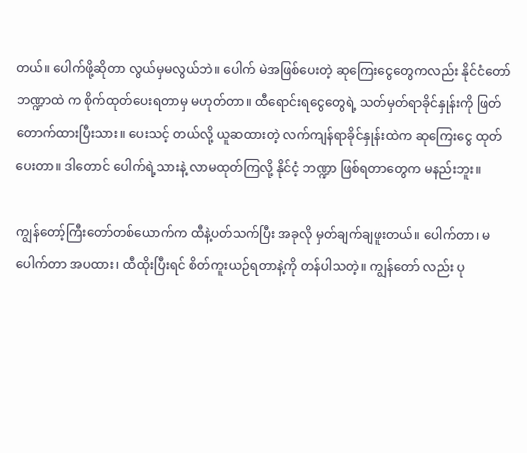တယ်။ ပေါက်ဖို့ဆိုတာ လွယ်မှမလွယ်ဘဲ။ ပေါက် မဲအဖြစ်ပေးတဲ့ ဆုကြေးငွေတွေကလည်း နိုင်ငံတော်ဘဏ္ဍာထဲ က စိုက်ထုတ်ပေးရတာမှ မဟုတ်တာ။ ထီရောင်းရငွေတွေရဲ့ သတ်မှတ်ရာခိုင်နှုန်းကို ဖြတ်တောက်ထားပြီးသား။ ပေးသင့် တယ်လို့ ယူဆထားတဲ့ လက်ကျန်ရာခိုင်နှုန်းထဲက ဆုကြေးငွေ ထုတ်ပေးတာ။ ဒါတောင် ပေါက်ရဲ့သားနဲ့ လာမထုတ်ကြလို့ နိုင်ငံ့ ဘဏ္ဍာ ဖြစ်ရတာတွေက မနည်းဘူး။

ကျွန်တော့်ကြီးတော်တစ်ယောက်က ထီနဲ့ပတ်သက်ပြီး အခုလို မှတ်ချက်ချဖူးတယ်။ ပေါက်တာ၊ မပေါက်တာ အပထား၊ ထီထိုးပြီးရင် စိတ်ကူးယဉ်ရတာနဲ့ကို တန်ပါသတဲ့။ ကျွန်တော် လည်း ပု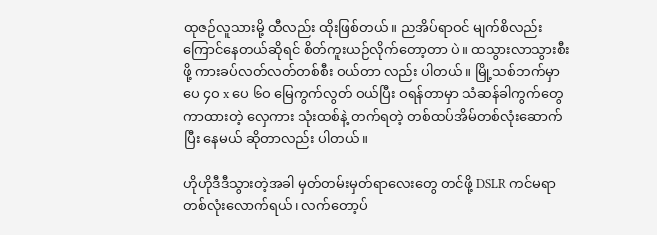ထုဇဉ်လူသားမို့ ထီလည်း ထိုးဖြစ်တယ်။ ညအိပ်ရာဝင် မျက်စိလည်း ကြောင်နေတယ်ဆိုရင် စိတ်ကူးယဉ်လိုက်တော့တာ ပဲ။ ထသွားလာသွားစီးဖို့ ကားခပ်လတ်လတ်တစ်စီး ဝယ်တာ လည်း ပါတယ်။ မြို့သစ်ဘက်မှာ ပေ ၄ဝ x ပေ ၆ဝ မြေကွက်လွတ် ဝယ်ပြီး ဝရန်တာမှာ သံဆန်ခါကွက်တွေ ကာထားတဲ့ လှေကား သုံးထစ်နဲ့ တက်ရတဲ့ တစ်ထပ်အိမ်တစ်လုံးဆောက်ပြီး နေမယ် ဆိုတာလည်း ပါတယ်။

ဟိုဟိုဒီဒီသွားတဲ့အခါ မှတ်တမ်းမှတ်ရာလေးတွေ တင်ဖို့ DSLR ကင်မရာတစ်လုံးလောက်ရယ်၊ လက်တော့ပ်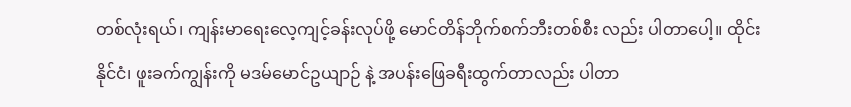တစ်လုံးရယ်၊ ကျန်းမာရေးလေ့ကျင့်ခန်းလုပ်ဖို့ မောင်တိန်ဘိုက်စက်ဘီးတစ်စီး လည်း ပါတာပေါ့။ ထိုင်းနိုင်ငံ၊ ဖူးခက်ကျွန်းကို မဒမ်မောင်ဥယျာဉ် နဲ့ အပန်းဖြေခရီးထွက်တာလည်း ပါတာ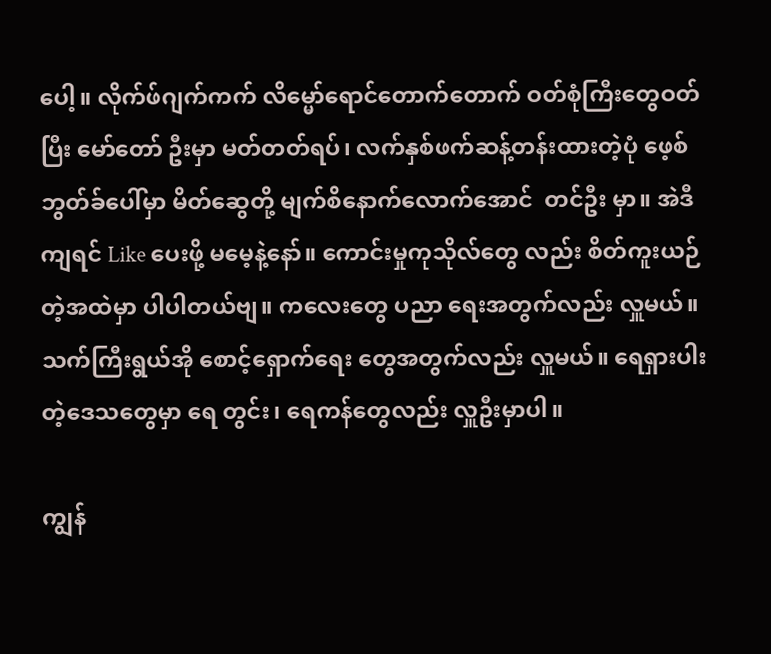ပေါ့။ လိုက်ဖ်ဂျက်ကက် လိမ္မော်ရောင်တောက်တောက် ဝတ်စုံကြီးတွေဝတ်ပြီး မော်တော် ဦးမှာ မတ်တတ်ရပ်၊ လက်နှစ်ဖက်ဆန့်တန်းထားတဲ့ပုံ ဖေ့စ် ဘွတ်ခ်ပေါ်မှာ မိတ်ဆွေတို့ မျက်စိနောက်လောက်အောင်  တင်ဦး မှာ။ အဲဒီကျရင် Like ပေးဖို့ မမေ့နဲ့နော်။ ကောင်းမှုကုသိုလ်တွေ လည်း စိတ်ကူးယဉ်တဲ့အထဲမှာ ပါပါတယ်ဗျ။ ကလေးတွေ ပညာ ရေးအတွက်လည်း လှူမယ်။ သက်ကြီးရွယ်အို စောင့်ရှောက်ရေး တွေအတွက်လည်း လှူမယ်။ ရေရှားပါးတဲ့ဒေသတွေမှာ ရေ တွင်း၊ ရေကန်တွေလည်း လှူဦးမှာပါ။

ကျွန်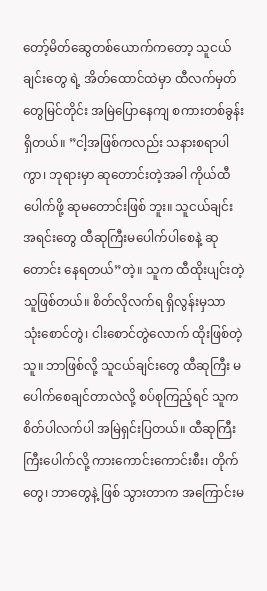တော့်မိတ်ဆွေတစ်ယောက်ကတော့ သူငယ်ချင်းတွေ ရဲ့ အိတ်ထောင်ထဲမှာ ထီလက်မှတ်တွေမြင်တိုင်း အမြဲပြောနေကျ စကားတစ်ခွန်းရှိတယ်။ ”ငါ့အဖြစ်ကလည်း သနားစရာပါကွာ၊ ဘုရားမှာ ဆုတောင်းတဲ့အခါ ကိုယ်ထီပေါက်ဖို့ ဆုမတောင်းဖြစ် ဘူး။ သူငယ်ချင်းအရင်းတွေ ထီဆုကြီးမပေါက်ပါစေနဲ့ ဆုတောင်း နေရတယ်”တဲ့။ သူက ထီထိုးပျင်းတဲ့သူဖြစ်တယ်။ စိတ်လိုလက်ရ ရှိလွန်းမှသာ သုံးစောင်တွဲ၊ ငါးစောင်တွဲလောက် ထိုးဖြစ်တဲ့သူ။ ဘာဖြစ်လို့ သူငယ်ချင်းတွေ ထီဆုကြီး မပေါက်စေချင်တာလဲလို့ စပ်စုကြည့်ရင် သူက စိတ်ပါလက်ပါ အမြဲရှင်းပြတယ်။ ထီဆုကြီး ကြီးပေါက်လို့ ကားကောင်းကောင်းစီး၊ တိုက်တွေ၊ ဘာတွေနဲ့ ဖြစ် သွားတာက အကြောင်းမ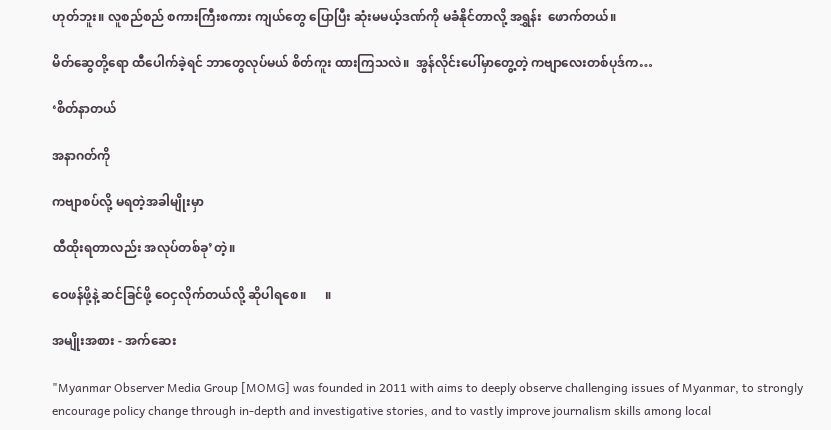ဟုတ်ဘူး။ လူစည်စည် စကားကြီးစကား ကျယ်တွေ ပြောပြီး ဆုံးမမယ့်ဒဏ်ကို မခံနိုင်တာလို့ အရွှန်း  ဖောက်တယ်။

မိတ်ဆွေတို့ရော ထီပေါက်ခဲ့ရင် ဘာတွေလုပ်မယ် စိတ်ကူး ထားကြသလဲ။  အွန်လိုင်းပေါ်မှာတွေ့တဲ့ ကဗျာလေးတစ်ပုဒ်က…

‘စိတ်နာတယ်

အနာဂတ်ကို

ကဗျာစပ်လို့ မရတဲ့အခါမျိုးမှာ

ထီထိုးရတာလည်း အလုပ်တစ်ခု’တဲ့။

ဝေဖန်ဖို့နဲ့ ဆင်ခြင်ဖို့ ဝေငှလိုက်တယ်လို့ ဆိုပါရစေ။      ။

အမျိုးအစား - အက်ဆေး

"Myanmar Observer Media Group [MOMG] was founded in 2011 with aims to deeply observe challenging issues of Myanmar, to strongly encourage policy change through in-depth and investigative stories, and to vastly improve journalism skills among local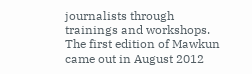journalists through trainings and workshops. The first edition of Mawkun came out in August 2012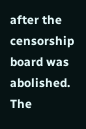after the censorship board was abolished. The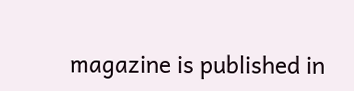magazine is published in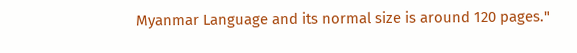Myanmar Language and its normal size is around 120 pages."